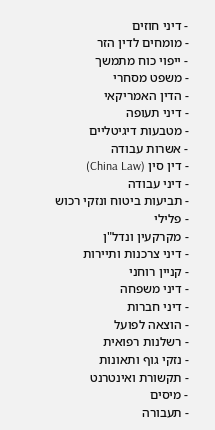- דיני חוזים
- מומחים לדין הזר
- ייפוי כוח מתמשך
- משפט מסחרי
- הדין האמריקאי
- דיני תעופה
- מטבעות דיגיטליים
- אשרות עבודה
- דין סין (China Law)
- דיני עבודה
- תביעות ביטוח ונזקי רכוש
- פלילי
- מקרקעין ונדל"ן
- דיני צרכנות ותיירות
- קניין רוחני
- דיני משפחה
- דיני חברות
- הוצאה לפועל
- רשלנות רפואית
- נזקי גוף ותאונות
- תקשורת ואינטרנט
- מיסים
- תעבורה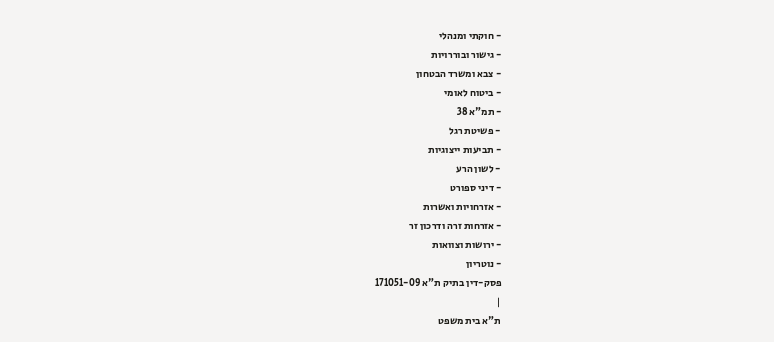- חוקתי ומנהלי
- גישור ובוררויות
- צבא ומשרד הבטחון
- ביטוח לאומי
- תמ"א 38
- פשיטת רגל
- תביעות ייצוגיות
- לשון הרע
- דיני ספורט
- אזרחויות ואשרות
- אזרחות זרה ודרכון זר
- ירושות וצוואות
- נוטריון
פסק-דין בתיק ת"א 171051-09
|
ת"א בית משפט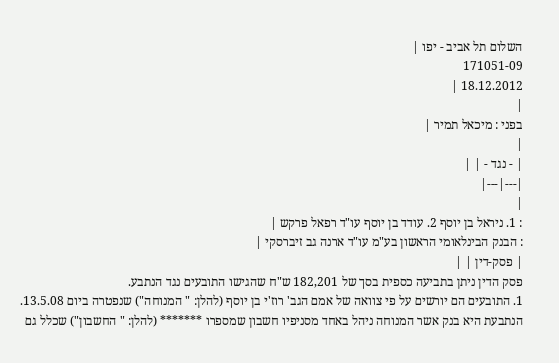השלום תל אביב - יפו |
171051-09
18.12.2012 |
|
בפני : מיכאל תמיר |
|
| - נגד - | |
|---|---|
|
: 1. ניראל בן יוסף 2. עודד בן יוסף עו"ד רפאל פרקש |
: הבנק הבינלאומי הראשון בע"מ עו"ד ארנה גב זיברסקי |
| פסק-דין | |
פסק הדין ניתן בתביעה כספית בסך של 182,201 ש"ח שהגישו התובעים נגד הנתבע.
1. התובעים הם יורשים על פי צוואה של אמם הגב' רוז'י בן יוסף (להלן: " המנוחה") שנפטרה ביום 13.5.08. הנתבעת היא בנק אשר המנוחה ניהל באחד מסניפיו חשבון שמספרו ******* (להלן: " החשבון") שכלל גם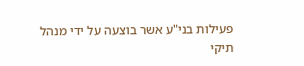פעילות בני"ע אשר בוצעה על ידי מנהל תיקי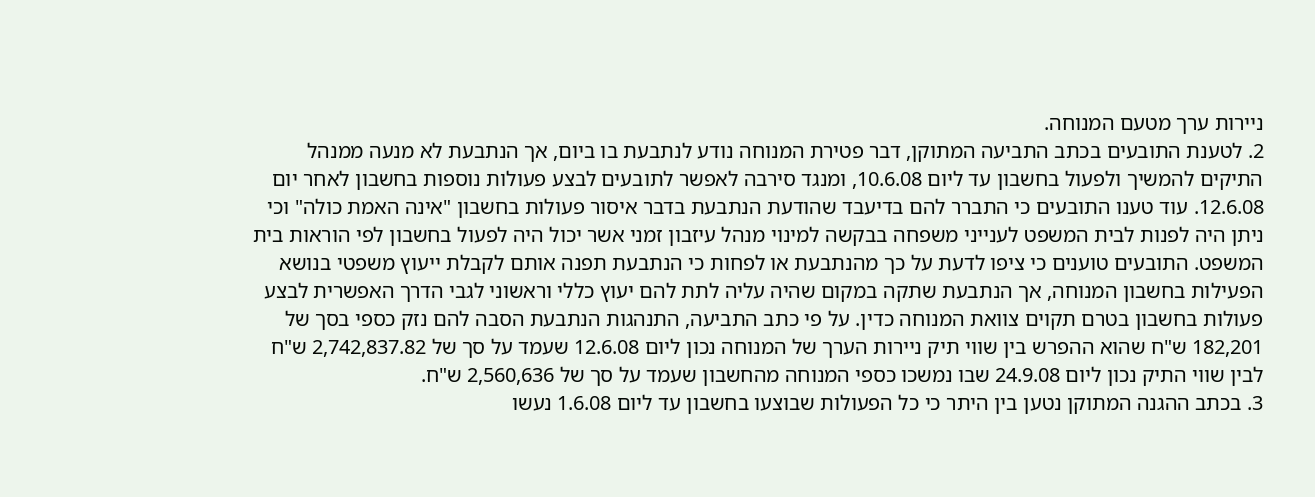ניירות ערך מטעם המנוחה.
2. לטענת התובעים בכתב התביעה המתוקן, דבר פטירת המנוחה נודע לנתבעת בו ביום, אך הנתבעת לא מנעה ממנהל התיקים להמשיך ולפעול בחשבון עד ליום 10.6.08, ומנגד סירבה לאפשר לתובעים לבצע פעולות נוספות בחשבון לאחר יום 12.6.08. עוד טענו התובעים כי התברר להם בדיעבד שהודעת הנתבעת בדבר איסור פעולות בחשבון "אינה האמת כולה" וכי ניתן היה לפנות לבית המשפט לענייני משפחה בבקשה למינוי מנהל עיזבון זמני אשר יכול היה לפעול בחשבון לפי הוראות בית המשפט. התובעים טוענים כי ציפו לדעת על כך מהנתבעת או לפחות כי הנתבעת תפנה אותם לקבלת ייעוץ משפטי בנושא הפעילות בחשבון המנוחה, אך הנתבעת שתקה במקום שהיה עליה לתת להם יעוץ כללי וראשוני לגבי הדרך האפשרית לבצע פעולות בחשבון בטרם תקוים צוואת המנוחה כדין. על פי כתב התביעה, התנהגות הנתבעת הסבה להם נזק כספי בסך של 182,201 ש"ח שהוא ההפרש בין שווי תיק ניירות הערך של המנוחה נכון ליום 12.6.08 שעמד על סך של 2,742,837.82 ש"ח לבין שווי התיק נכון ליום 24.9.08 שבו נמשכו כספי המנוחה מהחשבון שעמד על סך של 2,560,636 ש"ח.
3. בכתב ההגנה המתוקן נטען בין היתר כי כל הפעולות שבוצעו בחשבון עד ליום 1.6.08 נעשו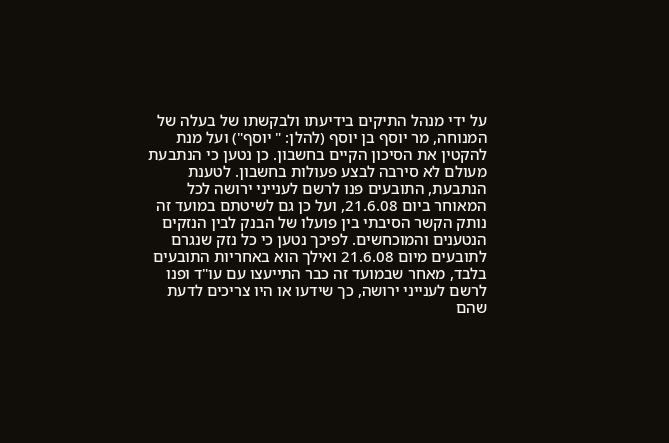על ידי מנהל התיקים בידיעתו ולבקשתו של בעלה של המנוחה, מר יוסף בן יוסף (להלן: " יוסף") ועל מנת להקטין את הסיכון הקיים בחשבון. כן נטען כי הנתבעת מעולם לא סירבה לבצע פעולות בחשבון. לטענת הנתבעת, התובעים פנו לרשם לענייני ירושה לכל המאוחר ביום 21.6.08, ועל כן גם לשיטתם במועד זה נותק הקשר הסיבתי בין פועלו של הבנק לבין הנזקים הנטענים והמוכחשים. לפיכך נטען כי כל נזק שנגרם לתובעים מיום 21.6.08 ואילך הוא באחריות התובעים בלבד, מאחר שבמועד זה כבר התייעצו עם עו"ד ופנו לרשם לענייני ירושה, כך שידעו או היו צריכים לדעת שהם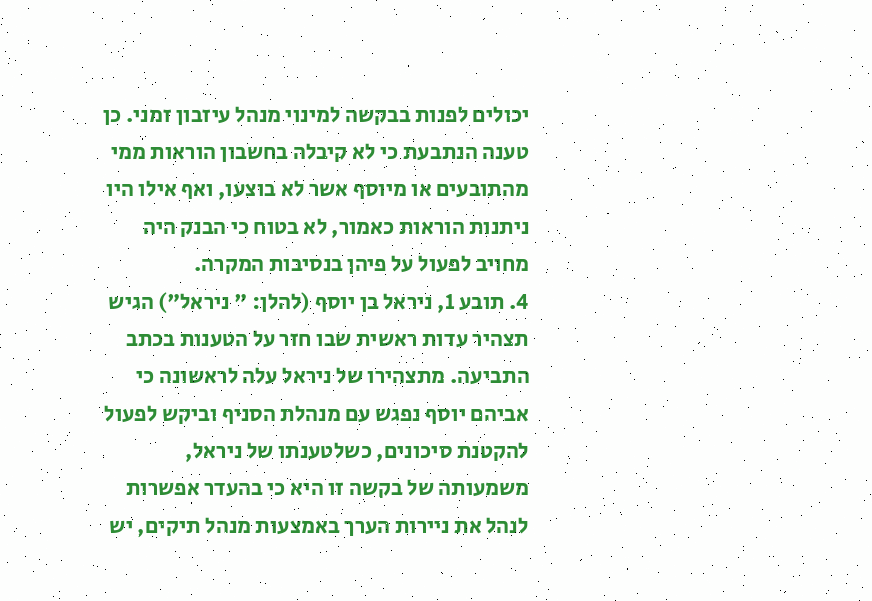יכולים לפנות בבקשה למינוי מנהל עיזבון זמני. כן טענה הנתבעת כי לא קיבלה בחשבון הוראות ממי מהתובעים או מיוסף אשר לא בוצעו, ואף אילו היו ניתנות הוראות כאמור, לא בטוח כי הבנק היה מחויב לפעול על פיהן בנסיבות המקרה.
4. תובע 1, ניראל בן יוסף (להלן: " ניראל") הגיש תצהיר עדות ראשית שבו חזר על הטענות בכתב התביעה. מתצהירו של ניראל עלה לראשונה כי אביהם יוסף נפגש עם מנהלת הסניף וביקש לפעול להקטנת סיכונים, כשלטענתו של ניראל, משמעותה של בקשה זו היא כי בהעדר אפשרות לנהל את ניירות הערך באמצעות מנהל תיקים, יש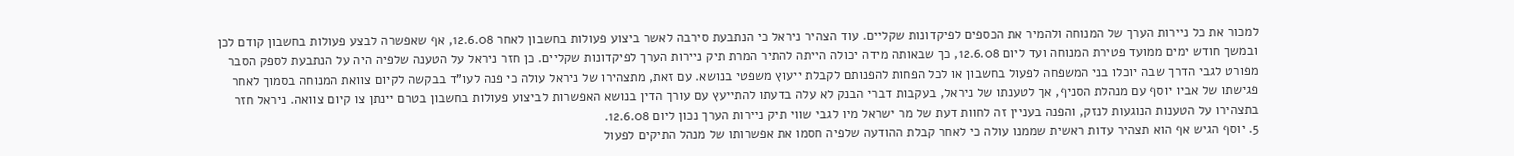למכור את כל ניירות הערך של המנוחה ולהמיר את הכספים לפיקדונות שקליים. עוד הצהיר ניראל כי הנתבעת סירבה לאשר ביצוע פעולות בחשבון לאחר 12.6.08, אף שאפשרה לבצע פעולות בחשבון קודם לכן ובמשך חודש ימים ממועד פטירת המנוחה ועד ליום 12.6.08, כך שבאותה מידה יכולה הייתה להתיר המרת תיק ניירות הערך לפיקדונות שקליים. כן חזר ניראל על הטענה שלפיה היה על הנתבעת לספק הסבר מפורט לגבי הדרך שבה יוכלו בני המשפחה לפעול בחשבון או לכל הפחות להפנותם לקבלת ייעוץ משפטי בנושא. עם זאת, מתצהירו של ניראל עולה כי פנה לעו"ד בבקשה לקיום צוואת המנוחה בסמוך לאחר פגישתו של אביו יוסף עם מנהלת הסניף, אך לטענתו של ניראל, בעקבות דברי הבנק לא עלה בדעתו להתייעץ עם עורך הדין בנושא האפשרות לביצוע פעולות בחשבון בטרם יינתן צו קיום צוואה. ניראל חזר בתצהירו על הטענות הנוגעות לנזק, והפנה בעניין זה לחוות דעת של מר ישראל מיו לגבי שווי תיק ניירות הערך נכון ליום 12.6.08.
5. יוסף הגיש אף הוא תצהיר עדות ראשית שממנו עולה כי לאחר קבלת ההודעה שלפיה חסמו את אפשרותו של מנהל התיקים לפעול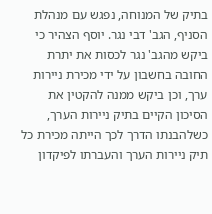בתיק של המנוחה, נפגש עם מנהלת הסניף, הגב' דבי נגר. יוסף הצהיר כי ביקש מהגב' נגר לכסות את יתרת החובה בחשבון על ידי מכירת ניירות ערך, וכן ביקש ממנה להקטין את הסיכון הקיים בתיק ניירות הערך, כשלהבנתו הדרך לכך הייתה מכירת כל תיק ניירות הערך והעברתו לפיקדון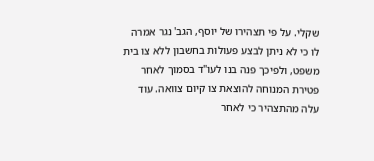שקלי. על פי תצהירו של יוסף, הגב' נגר אמרה לו כי לא ניתן לבצע פעולות בחשבון ללא צו בית משפט, ולפיכך פנה בנו לעו"ד בסמוך לאחר פטירת המנוחה להוצאת צו קיום צוואה. עוד עלה מהתצהיר כי לאחר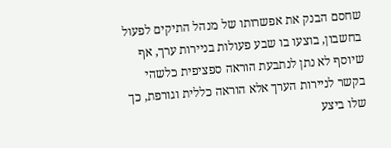שחסם הבנק את אפשרותו של מנהל התיקים לפעול בחשבון, בוצעו בו שבע פעולות בניירות ערך, אף שיוסף לא נתן לנתבעת הוראה ספציפית כלשהי בקשר לניירות הערך אלא הוראה כללית וגורפת, כך שלו ביצע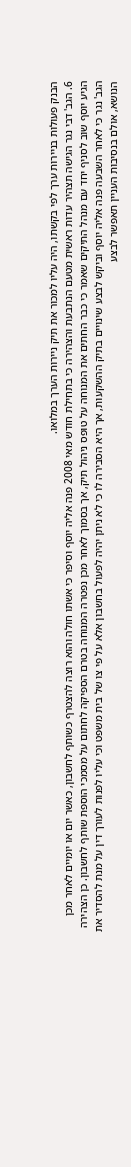הבנק פעולות בניירות ערך לפי בקשתו, היה עליו למכור את תיק ניירות הערך במלואו.
6. הגב' דבי נגר הגישה תצהיר עדות ראשית מטעם הנתבעת והצהירה כי בתחילת חודש מאי 2008 פנה אליה יוסף וסיפר כי אשתו חולה והוא רוצה להצטרף כשותף לחשבון, כאשר יום או יומיים לאחר מכן הגיע יוסף שוב לסניף יחד עם מנהל התיקים שאמר כי כבר החתים את המנוחה על טופס ניהול תיק, אך בסמוך לאחר מכן נפטרה המנוחה בטרם הספיקה לחתום על מסמכי הוספת שותף לחשבון. כן הצהירה הגב' נגר כי לאחר השבעה פנה אליה יוסף וביקש לבצע שינויים בתיק ההשקעות, אך היא הסבירה לו כי לא ניתן יהיה לפעול בחשבון אלא על פי צו של בית משפט וכי עליו לפנות לעורך דין על מנת להסדיר את הנושא, אולם בנסיבות העניין תאפשר לבצע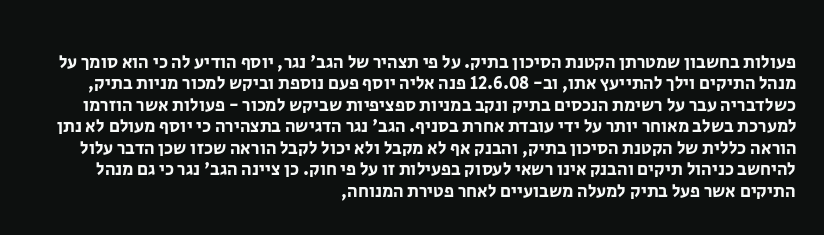פעולות בחשבון שמטרתן הקטנת הסיכון בתיק. על פי תצהיר של הגב' נגר, יוסף הודיע לה כי הוא סומך על מנהל התיקים וילך להתייעץ אתו, וב- 12.6.08 פנה אליה יוסף פעם נוספת וביקש למכור מניות בתיק, כשלדבריה עבר על רשימת הנכסים בתיק ונקב במניות ספציפיות שביקש למכור - פעולות אשר הוזרמו למערכת בשלב מאוחר יותר על ידי עובדת אחרת בסניף. הגב' נגר הדגישה בתצהירה כי יוסף מעולם לא נתן הוראה כללית של הקטנת הסיכון בתיק, והבנק אף לא מקבל ולא יכול לקבל הוראה שכזו שכן הדבר עלול להיחשב כניהול תיקים והבנק אינו רשאי לעסוק בפעילות זו על פי חוק. כן ציינה הגב' נגר כי גם מנהל התיקים אשר פעל בתיק למעלה משבועיים לאחר פטירת המנוחה,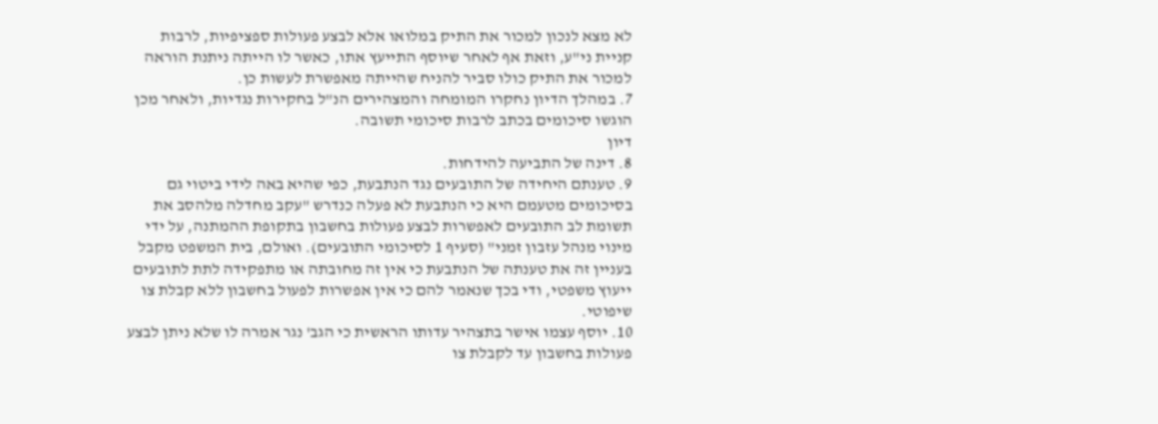לא מצא לנכון למכור את התיק במלואו אלא לבצע פעולות ספציפיות, לרבות קניית ני"ע, וזאת אף לאחר שיוסף התייעץ אתו, כאשר לו הייתה ניתנת הוראה למכור את התיק כולו סביר להניח שהייתה מאפשרת לעשות כן.
7. במהלך הדיון נחקרו המומחה והמצהירים הנ"ל בחקירות נגדיות, ולאחר מכן הוגשו סיכומים בכתב לרבות סיכומי תשובה.
דיון
8. דינה של התביעה להידחות.
9. טענתם היחידה של התובעים נגד הנתבעת, כפי שהיא באה לידי ביטוי גם בסיכומים מטעמם היא כי הנתבעת לא פעלה כנדרש "עקב מחדלה מלהסב את תשומת לב התובעים לאפשרות לבצע פעולות בחשבון בתקופת ההמתנה, על ידי מינוי מנהל עזבון זמני" (סעיף 1 לסיכומי התובעים). ואולם, בית המשפט מקבל בעניין זה את טענתה של הנתבעת כי אין זה מחובתה או מתפקידה לתת לתובעים ייעוץ משפטי, ודי בכך שנאמר להם כי אין אפשרות לפעול בחשבון ללא קבלת צו שיפוטי.
10. יוסף עצמו אישר בתצהיר עדותו הראשית כי הגב' נגר אמרה לו שלא ניתן לבצע פעולות בחשבון עד לקבלת צו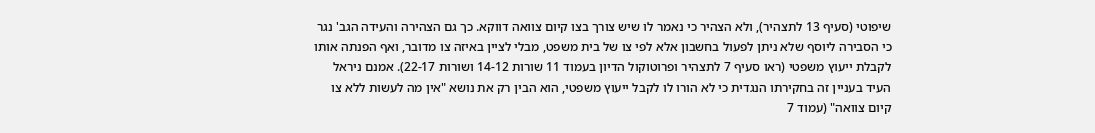שיפוטי (סעיף 13 לתצהיר), ולא הצהיר כי נאמר לו שיש צורך בצו קיום צוואה דווקא. כך גם הצהירה והעידה הגב' נגר כי הסבירה ליוסף שלא ניתן לפעול בחשבון אלא לפי צו של בית משפט, מבלי לציין באיזה צו מדובר, ואף הפנתה אותו לקבלת ייעוץ משפטי (ראו סעיף 7 לתצהיר ופרוטוקול הדיון בעמוד 11 שורות 14-12 ושורות 22-17). אמנם ניראל העיד בעניין זה בחקירתו הנגדית כי לא הורו לו לקבל ייעוץ משפטי, הוא הבין רק את נושא "אין מה לעשות ללא צו קיום צוואה" (עמוד 7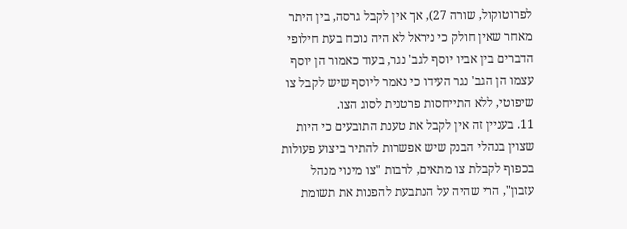לפרוטוקול, שורה 27), אך אין לקבל גרסה, בין היתר מאחר שאין חולק כי ניראל לא היה נוכח בעת חילופי הדברים בין אביו יוסף לגב' נגר, בעוד כאמור הן יוסף עצמו הן הגב' נגר העידו כי נאמר ליוסף שיש לקבל צו שיפוטי, ללא התייחסות פרטנית לסוג הצו.
11. בעניין זה אין לקבל את טענת התובעים כי היות שצוין בנהלי הבנק שיש אפשרות להתיר ביצוע פעולות בכפוף לקבלת צו מתאים, לרבות "צו מינוי מנהל עזבון", הרי שהיה על הנתבעת להפנות את תשומת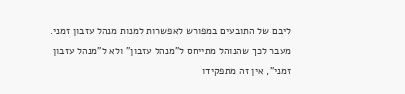ליבם של התובעים במפורש לאפשרות למנות מנהל עזבון זמני. מעבר לכך שהנוהל מתייחס ל"מנהל עזבון" ולא ל"מנהל עזבון זמני", אין זה מתפקידו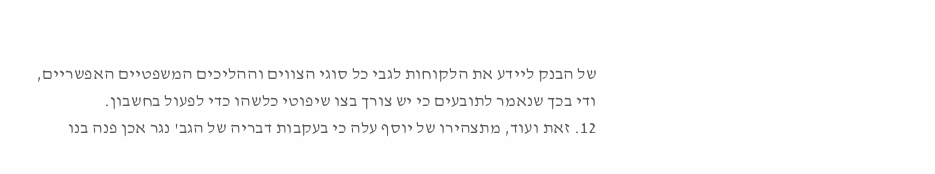של הבנק ליידע את הלקוחות לגבי כל סוגי הצווים וההליכים המשפטיים האפשריים, ודי בכך שנאמר לתובעים כי יש צורך בצו שיפוטי כלשהו כדי לפעול בחשבון.
12. זאת ועוד, מתצהירו של יוסף עלה כי בעקבות דבריה של הגב' נגר אכן פנה בנו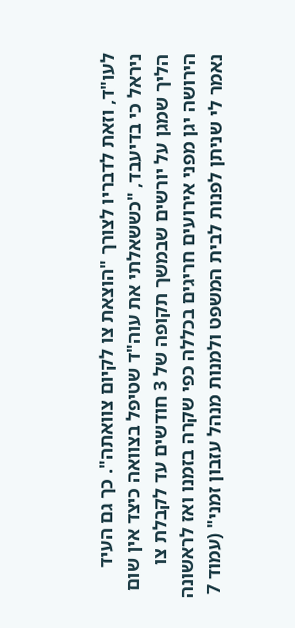לעו"ד, וזאת לדבריו לצורך "הוצאת צו לקיום צוואתה". כך גם העיד ניראל כי בדיעבד, "כששאלתי את עוה"ד שטיפל בצוואה כיצד אין שום הליך שמגן על יורשים שבמשך תקופה של 3 חודשים עד לקבלת צו הירושה יגן מפני אירועים חריגים בכללה כפי שקרה בזמנו ואז לראשונה נאמר לי שניתן לפנות לבית המשפט ולמנות מנהל עזבון זמני" (עמוד 7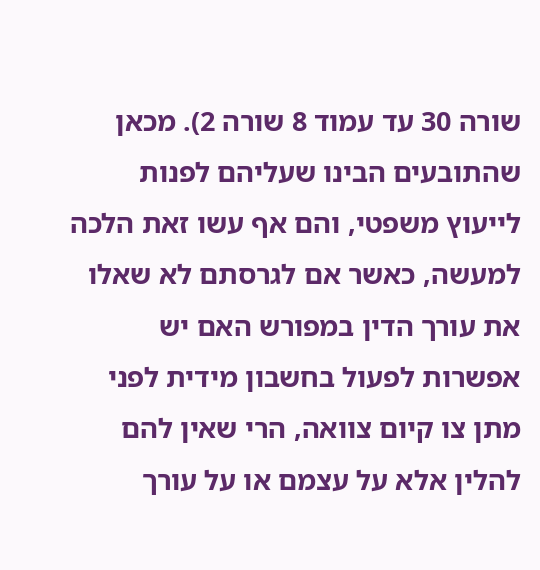שורה 30 עד עמוד 8 שורה 2). מכאן שהתובעים הבינו שעליהם לפנות לייעוץ משפטי, והם אף עשו זאת הלכה למעשה, כאשר אם לגרסתם לא שאלו את עורך הדין במפורש האם יש אפשרות לפעול בחשבון מידית לפני מתן צו קיום צוואה, הרי שאין להם להלין אלא על עצמם או על עורך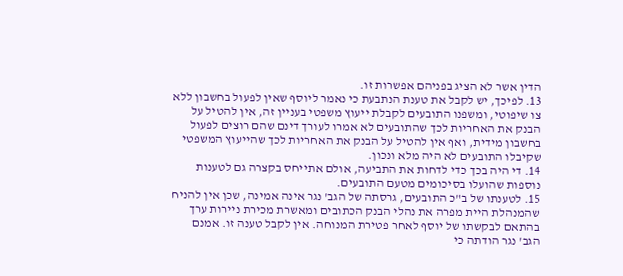הדין אשר לא הציג בפניהם אפשרות זו.
13. לפיכך, יש לקבל את טענת הנתבעת כי נאמר ליוסף שאין לפעול בחשבון ללא צו שיפוטי, ומשפנו התובעים לקבלת ייעוץ משפטי בעניין זה, אין להטיל על הבנק את האחריות לכך שהתובעים לא אמרו לעורך דינם שהם רוצים לפעול בחשבון מידית, ואף אין להטיל על הבנק את האחריות לכך שהייעוץ המשפטי שקיבלו התובעים לא היה מלא ונכון.
14. די היה בכך כדי לדחות את התביעה, אולם אתייחס בקצרה גם לטענות נוספות שהועלו בסיכומים מטעם התובעים.
15. לטענתו של ב"כ התובעים, גרסתה של הגב' נגר אינה אמינה, שכן אין להניח שהמנהלת היית מפרה את נהלי הבנק הכתובים ומאשרת מכירת ניירות ערך בהתאם לבקשתו של יוסף לאחר פטירת המנוחה. אין לקבל טענה זו. אמנם הגב' נגר הודתה כי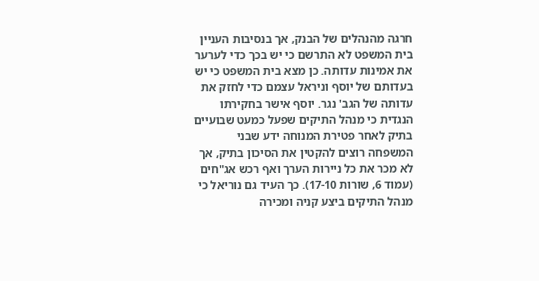חרגה מהנהלים של הבנק, אך בנסיבות העניין בית המשפט לא התרשם כי יש בכך כדי לערער את אמינות עדותה. כן מצא בית המשפט כי יש בעדותם של יוסף וניראל עצמם כדי לחזק את עדותה של הגב' נגר. יוסף אישר בחקירתו הנגדית כי מנהל התיקים שפעל כמעט שבועיים בתיק לאחר פטירת המנוחה ידע שבני המשפחה רוצים להקטין את הסיכון בתיק, אך לא מכר את כל ניירות הערך ואף רכש אג"חים (עמוד 6, שורות 17-10). כך העיד גם נוריאל כי מנהל התיקים ביצע קניה ומכירה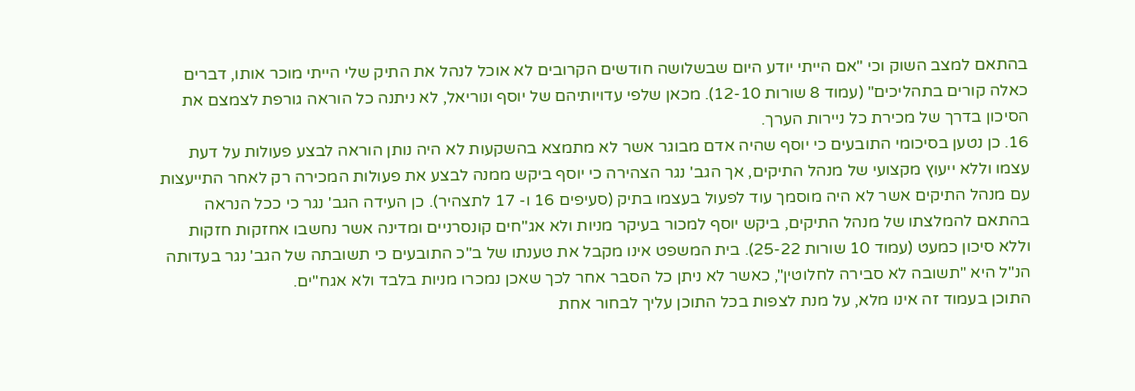בהתאם למצב השוק וכי "אם הייתי יודע היום שבשלושה חודשים הקרובים לא אוכל לנהל את התיק שלי הייתי מוכר אותו, דברים כאלה קורים בתהליכים" (עמוד 8 שורות 12-10). מכאן שלפי עדויותיהם של יוסף ונוריאל, לא ניתנה כל הוראה גורפת לצמצם את הסיכון בדרך של מכירת כל ניירות הערך.
16. כן נטען בסיכומי התובעים כי יוסף שהיה אדם מבוגר אשר לא מתמצא בהשקעות לא היה נותן הוראה לבצע פעולות על דעת עצמו וללא ייעוץ מקצועי של מנהל התיקים, אך הגב' נגר הצהירה כי יוסף ביקש ממנה לבצע את פעולות המכירה רק לאחר התייעצות עם מנהל התיקים אשר לא היה מוסמך עוד לפעול בעצמו בתיק (סעיפים 16 ו- 17 לתצהיר). כן העידה הגב' נגר כי ככל הנראה בהתאם להמלצתו של מנהל התיקים, ביקש יוסף למכור בעיקר מניות ולא אג"חים קונסרניים ומדינה אשר נחשבו אחזקות חזקות וללא סיכון כמעט (עמוד 10 שורות 25-22). בית המשפט אינו מקבל את טענתו של ב"כ התובעים כי תשובתה של הגב' נגר בעדותה הנ"ל היא "תשובה לא סבירה לחלוטין", כאשר לא ניתן כל הסבר אחר לכך שאכן נמכרו מניות בלבד ולא אגח"ים.
התוכן בעמוד זה אינו מלא, על מנת לצפות בכל התוכן עליך לבחור אחת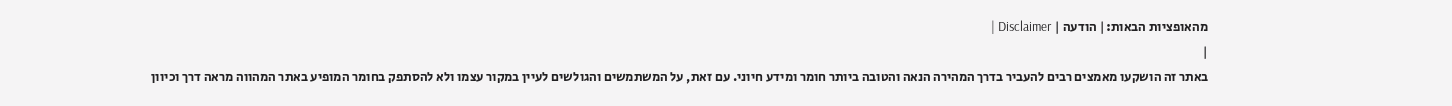מהאופציות הבאות:| הודעה | Disclaimer |
|
באתר זה הושקעו מאמצים רבים להעביר בדרך המהירה הנאה והטובה ביותר חומר ומידע חיוני. עם זאת, על המשתמשים והגולשים לעיין במקור עצמו ולא להסתפק בחומר המופיע באתר המהווה מראה דרך וכיוון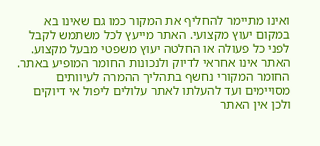ואינו מתיימר להחליף את המקור כמו גם שאינו בא במקום יעוץ מקצועי. האתר מייעץ לכל משתמש לקבל לפני כל פעולה או החלטה יעוץ משפטי מבעל מקצוע. האתר אינו אחראי לדיוק ולנכונות החומר המופיע באתר. החומר המקורי נחשף בתהליך ההמרה לעיוותים מסויימים ועד להעלתו לאתר עלולים ליפול אי דיוקים ולכן אין האתר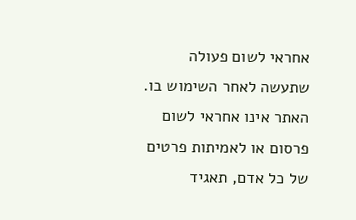אחראי לשום פעולה שתעשה לאחר השימוש בו. האתר אינו אחראי לשום פרסום או לאמיתות פרטים של כל אדם, תאגיד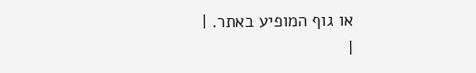או גוף המופיע באתר. |
|